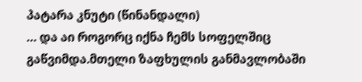პატარა კნუტი (წინანდალი)
… და აი როგორც იქნა ჩემს სოფელშიც გაწვიმდა.მთელი ზაფხულის განმავლობაში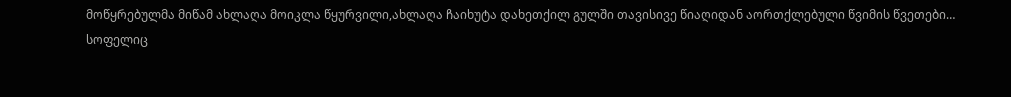მოწყრებულმა მიწამ ახლაღა მოიკლა წყურვილი,ახლაღა ჩაიხუტა დახეთქილ გულში თავისივე წიაღიდან აორთქლებული წვიმის წვეთები…
სოფელიც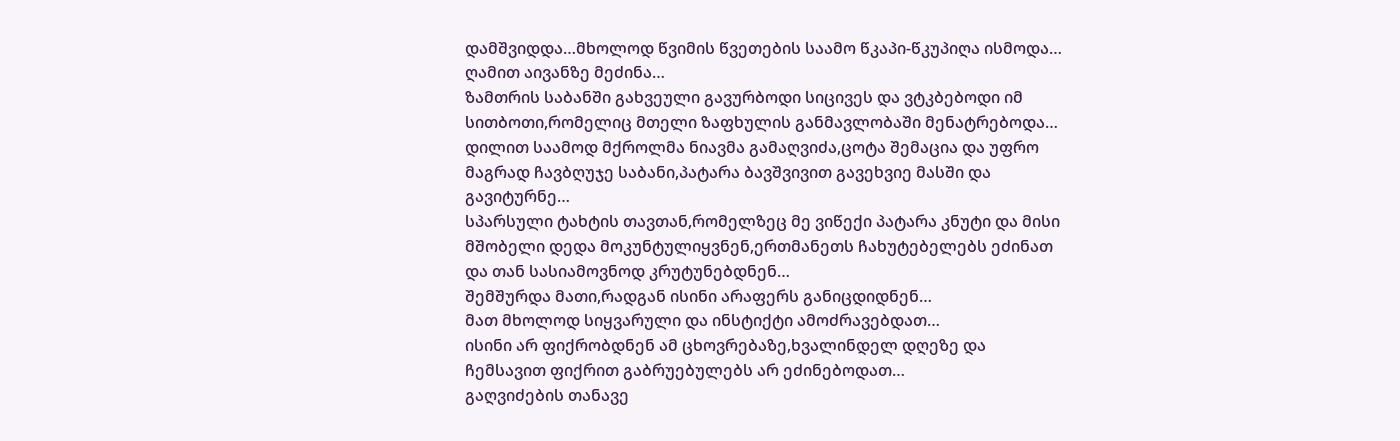დამშვიდდა…მხოლოდ წვიმის წვეთების საამო წკაპი-წკუპიღა ისმოდა…
ღამით აივანზე მეძინა…
ზამთრის საბანში გახვეული გავურბოდი სიცივეს და ვტკბებოდი იმ სითბოთი,რომელიც მთელი ზაფხულის განმავლობაში მენატრებოდა…
დილით საამოდ მქროლმა ნიავმა გამაღვიძა,ცოტა შემაცია და უფრო მაგრად ჩავბღუჯე საბანი,პატარა ბავშვივით გავეხვიე მასში და გავიტურნე…
სპარსული ტახტის თავთან,რომელზეც მე ვიწექი პატარა კნუტი და მისი მშობელი დედა მოკუნტულიყვნენ,ერთმანეთს ჩახუტებელებს ეძინათ და თან სასიამოვნოდ კრუტუნებდნენ…
შემშურდა მათი,რადგან ისინი არაფერს განიცდიდნენ…
მათ მხოლოდ სიყვარული და ინსტიქტი ამოძრავებდათ…
ისინი არ ფიქრობდნენ ამ ცხოვრებაზე,ხვალინდელ დღეზე და ჩემსავით ფიქრით გაბრუებულებს არ ეძინებოდათ…
გაღვიძების თანავე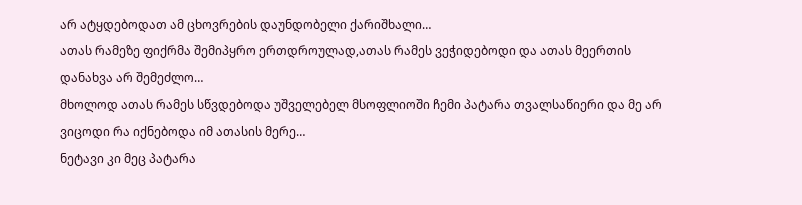არ ატყდებოდათ ამ ცხოვრების დაუნდობელი ქარიშხალი…
ათას რამეზე ფიქრმა შემიპყრო ერთდროულად,ათას რამეს ვეჭიდებოდი და ათას მეერთის დანახვა არ შემეძლო…
მხოლოდ ათას რამეს სწვდებოდა უშველებელ მსოფლიოში ჩემი პატარა თვალსაწიერი და მე არ ვიცოდი რა იქნებოდა იმ ათასის მერე…
ნეტავი კი მეც პატარა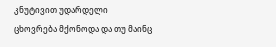კნუტივით უდარდელი ცხოვრება მქონოდა და თუ მაინც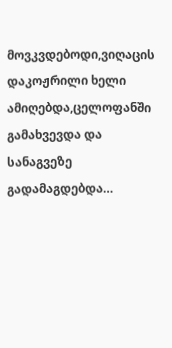მოვკვდებოდი,ვიღაცის დაკოჟრილი ხელი ამიღებდა,ცელოფანში გამახვევდა და სანაგვეზე გადამაგდებდა…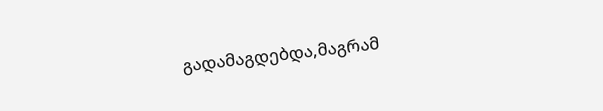გადამაგდებდა,მაგრამ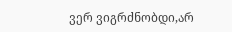ვერ ვიგრძნობდი,არ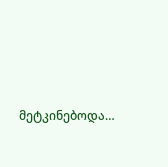მეტკინებოდა…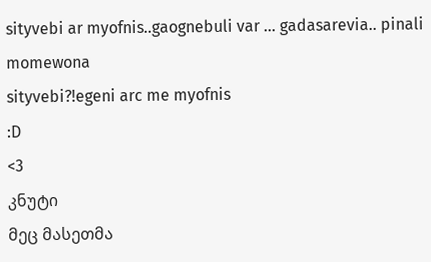sityvebi ar myofnis..gaognebuli var … gadasarevia.. pinali momewona
sityvebi?!egeni arc me myofnis
:D
<3
კნუტი
მეც მასეთმა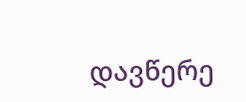დავწერე